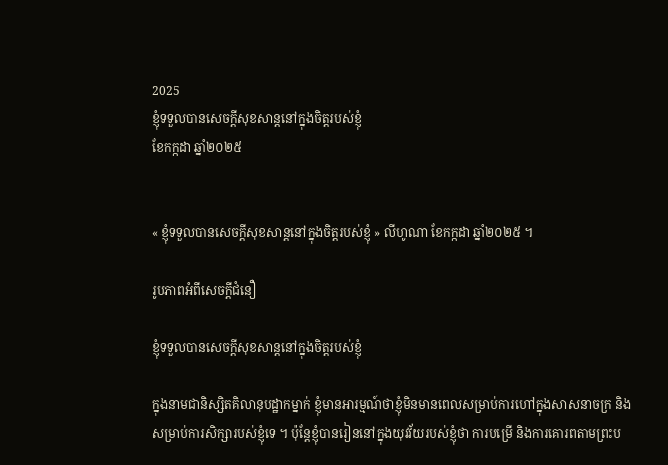2025
ខ្ញុំទទួលបានសេចក្តីសុខសាន្តនៅក្នុងចិត្តរបស់ខ្ញុំ
ខែកក្កដា ឆ្នាំ២០២៥


« ខ្ញុំទទួលបានសេចក្តីសុខសាន្តនៅក្នុងចិត្តរបស់ខ្ញុំ » លីហូណា ខែកក្កដា ឆ្នាំ២០២៥ ។

រូបភាពអំពីសេចក្តីជំនឿ

ខ្ញុំទទួលបានសេចក្តីសុខសាន្តនៅក្នុងចិត្តរបស់ខ្ញុំ

ក្នុងនាមជានិស្សិតគិលានុបដ្ឋាកម្នាក់ ខ្ញុំមានអារម្មណ៍ថាខ្ញុំមិនមានពេលសម្រាប់ការហៅក្នុងសាសនាចក្រ និង សម្រាប់ការសិក្សារបស់ខ្ញុំទេ ។ ប៉ុន្តែខ្ញុំបានរៀននៅក្នុងយុវវ័យរបស់ខ្ញុំថា ការបម្រើ និងការគោរពតាមព្រះប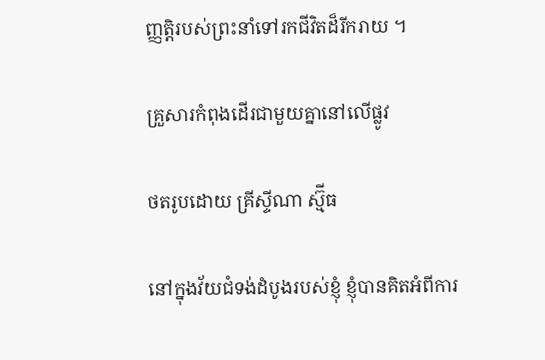ញ្ញត្តិរបស់ព្រះនាំទៅរកជីវិតដ៏រីករាយ ។

គ្រួសារកំពុងដើរជាមួយគ្នានៅលើផ្លូវ

ថតរូបដោយ គ្រីស្ទីណា ស្ម៊ីធ

នៅក្នុងវ័យជំទង់ដំបូងរបស់ខ្ញុំ ខ្ញុំបានគិតអំពីការ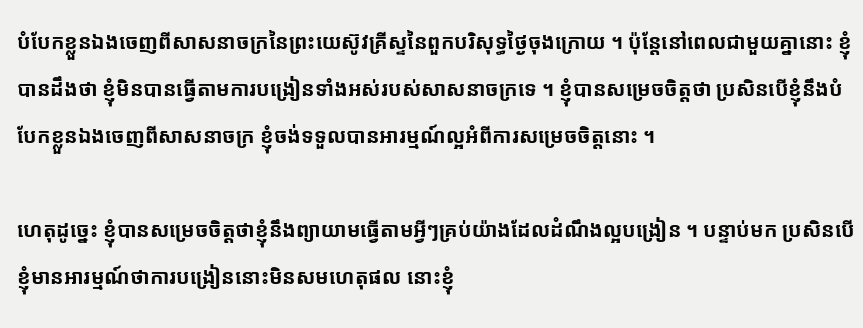បំបែកខ្លួនឯងចេញពីសាសនាចក្រនៃព្រះយេស៊ូវគ្រីស្ទនៃពួកបរិសុទ្ធថ្ងៃចុងក្រោយ ។ ប៉ុន្តែនៅពេលជាមួយគ្នានោះ ខ្ញុំបានដឹងថា ខ្ញុំមិនបានធ្វើតាមការបង្រៀនទាំងអស់របស់សាសនាចក្រទេ ។ ខ្ញុំបានសម្រេចចិត្តថា ប្រសិនបើខ្ញុំនឹងបំបែកខ្លួនឯងចេញពីសាសនាចក្រ ខ្ញុំចង់ទទួលបានអារម្មណ៍ល្អអំពីការសម្រេចចិត្តនោះ ។

ហេតុដូច្នេះ ខ្ញុំបានសម្រេចចិត្តថាខ្ញុំនឹងព្យាយាមធ្វើតាមអ្វីៗគ្រប់យ៉ាងដែលដំណឹងល្អបង្រៀន ។ បន្ទាប់មក ប្រសិនបើខ្ញុំមានអារម្មណ៍ថាការបង្រៀននោះមិនសមហេតុផល នោះខ្ញុំ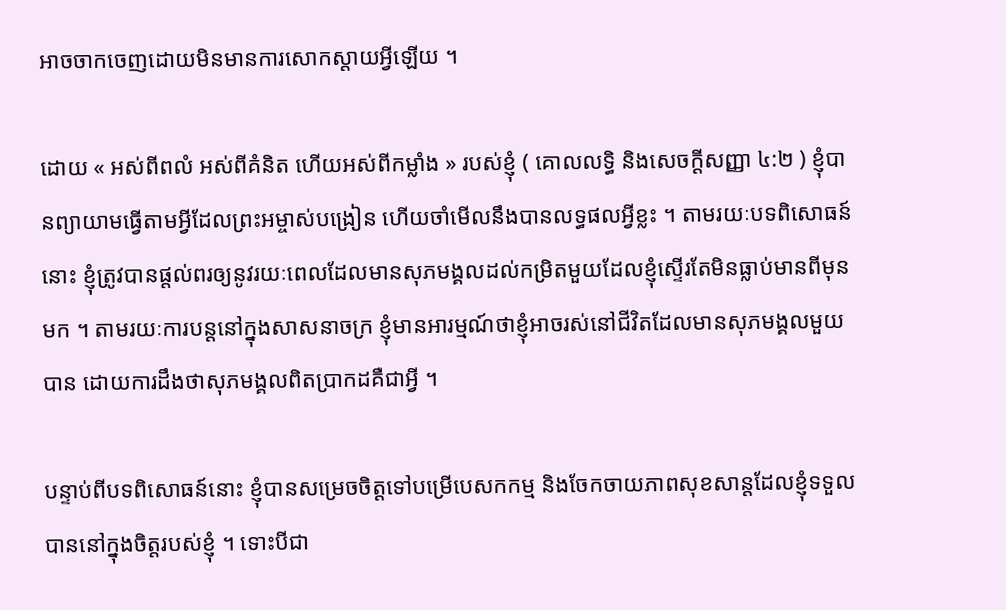អាចចាកចេញដោយមិនមានការសោកស្តាយអ្វីឡើយ ។

ដោយ « អស់ពីពលំ អស់ពីគំនិត ហើយអស់ពីកម្លាំង » របស់ខ្ញុំ ( គោលលទ្ធិ និងសេចក្ដីសញ្ញា ៤:២ ) ខ្ញុំបានព្យាយាមធ្វើតាមអ្វីដែលព្រះអម្ចាស់បង្រៀន ហើយចាំមើលនឹងបានលទ្ធផលអ្វីខ្លះ ។ តាមរយៈបទពិសោធន៍នោះ ខ្ញុំត្រូវបានផ្ដល់ពរឲ្យនូវរយៈពេលដែលមានសុភមង្គលដល់កម្រិតមួយដែលខ្ញុំស្ទើរតែមិនធ្លាប់មានពីមុនមក ។ តាមរយៈការបន្តនៅក្នុងសាសនាចក្រ ខ្ញុំមានអារម្មណ៍ថាខ្ញុំអាចរស់នៅជីវិតដែលមានសុភមង្គលមួយបាន ដោយការដឹងថាសុភមង្គលពិតប្រាកដគឺជាអ្វី ។

បន្ទាប់ពីបទពិសោធន៍នោះ ខ្ញុំបានសម្រេចចិត្តទៅបម្រើបេសកកម្ម និងចែកចាយភាពសុខសាន្តដែលខ្ញុំទទួលបាននៅក្នុងចិត្តរបស់ខ្ញុំ ។ ទោះបីជា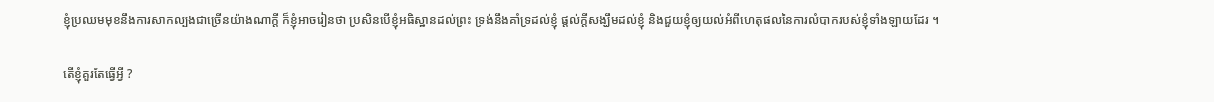ខ្ញុំប្រឈមមុខនឹងការសាកល្បងជាច្រើនយ៉ាងណាក្តី ក៏ខ្ញុំអាចរៀនថា ប្រសិនបើខ្ញុំអធិស្ឋានដល់ព្រះ ទ្រង់នឹងគាំទ្រដល់ខ្ញុំ ផ្តល់ក្តីសង្ឃឹមដល់ខ្ញុំ និងជួយខ្ញុំឲ្យយល់អំពីហេតុផលនៃការលំបាករបស់ខ្ញុំទាំងឡាយដែរ ។

តើខ្ញុំគួរតែធ្វើអ្វី ?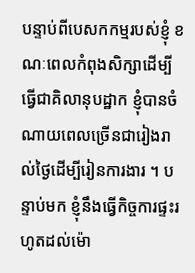បន្ទាប់ពីបេសកកម្មរបស់ខ្ញុំ ខណៈពេលកំពុងសិក្សាដើម្បីធ្វើជាគិលានុបដ្ឋាក ខ្ញុំបានចំណាយពេលច្រើនជារៀងរាល់ថ្ងៃដើម្បីរៀនការងារ ។ បន្ទាប់មក ខ្ញុំនឹងធ្វើកិច្ចការផ្ទះរហូតដល់ម៉ោ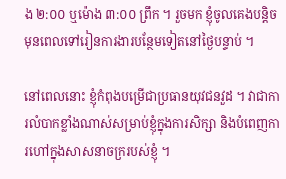ង ២:០០ ឬម៉ោង ៣:០០ ព្រឹក ។ រួចមក ខ្ញុំចូលគេងបន្តិចមុនពេលទៅរៀនការងារបន្ថែមទៀតនៅថ្ងៃបន្ទាប់ ។

នៅពេលនោះ ខ្ញុំកំពុងបម្រើជាប្រធានយុវជនវួដ ។ វាជាការលំបាកខ្លាំងណាស់សម្រាប់ខ្ញុំក្នុងការសិក្សា និងបំពេញការហៅក្នុងសាសនាចក្ររបស់ខ្ញុំ ។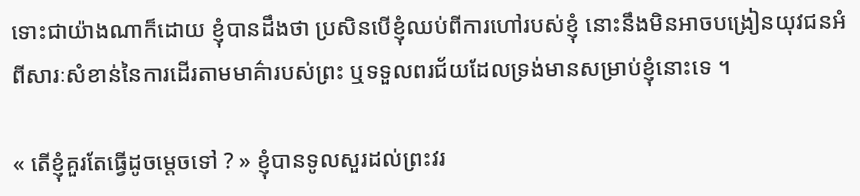ទោះជាយ៉ាងណាក៏ដោយ ខ្ញុំបានដឹងថា ប្រសិនបើខ្ញុំឈប់ពីការហៅរបស់ខ្ញុំ នោះនឹងមិនអាចបង្រៀនយុវជនអំពីសារៈសំខាន់នៃការដើរតាមមាគ៌ារបស់ព្រះ ឬទទួលពរជ័យដែលទ្រង់មានសម្រាប់ខ្ញុំនោះទេ ។

« តើខ្ញុំគួរតែធ្វើដូចម្តេចទៅ ? » ខ្ញុំបានទូលសួរដល់ព្រះវរ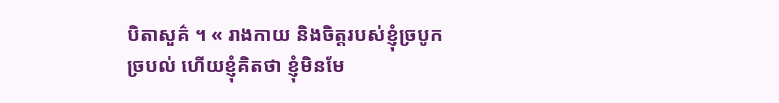បិតាសួគ៌ ។ « រាងកាយ និងចិត្តរបស់ខ្ញុំច្របូកច្របល់ ហើយខ្ញុំគិតថា ខ្ញុំមិនមែ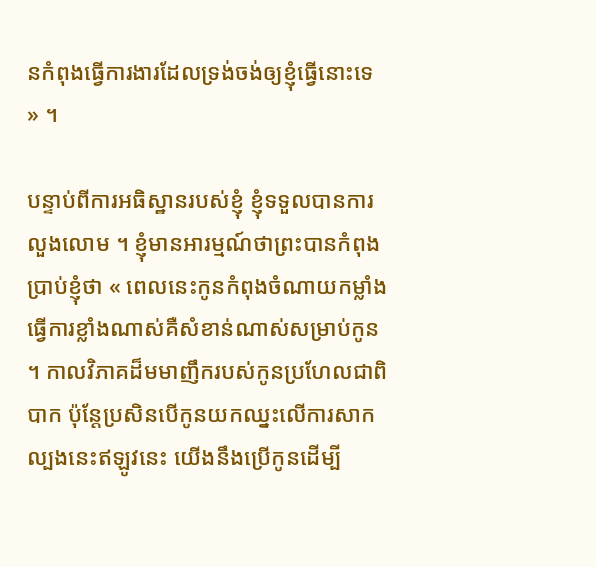នកំពុងធ្វើការងារដែលទ្រង់ចង់ឲ្យខ្ញុំធ្វើនោះទេ » ។

បន្ទាប់ពីការអធិស្ឋានរបស់ខ្ញុំ ខ្ញុំទទួលបានការលួងលោម ។ ខ្ញុំមានអារម្មណ៍ថាព្រះបានកំពុងប្រាប់ខ្ញុំថា « ពេលនេះកូនកំពុងចំណាយកម្លាំងធ្វើការខ្លាំងណាស់គឺសំខាន់ណាស់សម្រាប់កូន ។ កាលវិភាគដ៏មមាញឹករបស់កូនប្រហែលជាពិបាក ប៉ុន្តែប្រសិនបើកូនយកឈ្នះលើការសាកល្បងនេះឥឡូវនេះ យើងនឹងប្រើកូនដើម្បី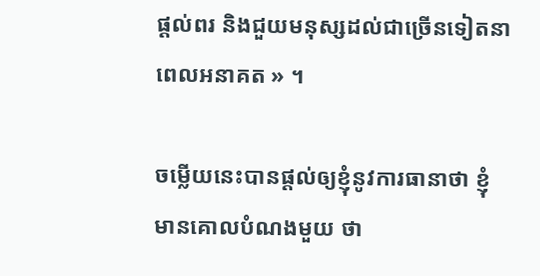ផ្ដល់ពរ និងជួយមនុស្សដល់ជាច្រើនទៀតនាពេលអនាគត » ។

ចម្លើយនេះបានផ្តល់ឲ្យខ្ញុំនូវការធានាថា ខ្ញុំមានគោលបំណងមួយ ថា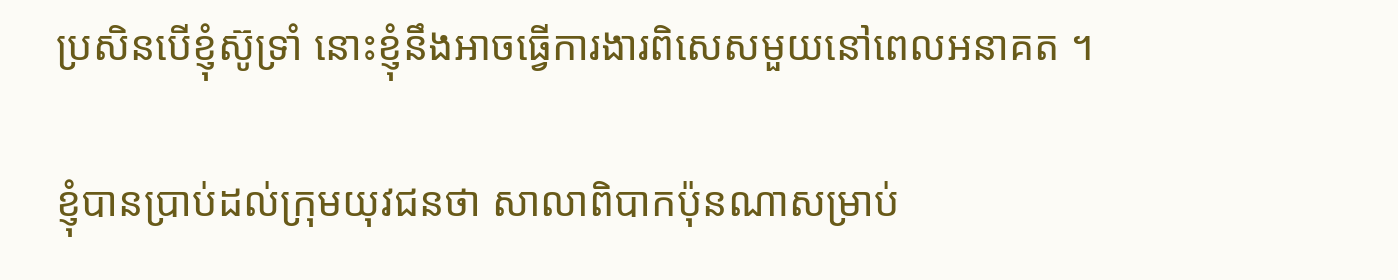ប្រសិនបើខ្ញុំស៊ូទ្រាំ នោះខ្ញុំនឹងអាចធ្វើការងារពិសេសមួយនៅពេលអនាគត ។

ខ្ញុំបានប្រាប់ដល់ក្រុមយុវជនថា សាលាពិបាកប៉ុនណាសម្រាប់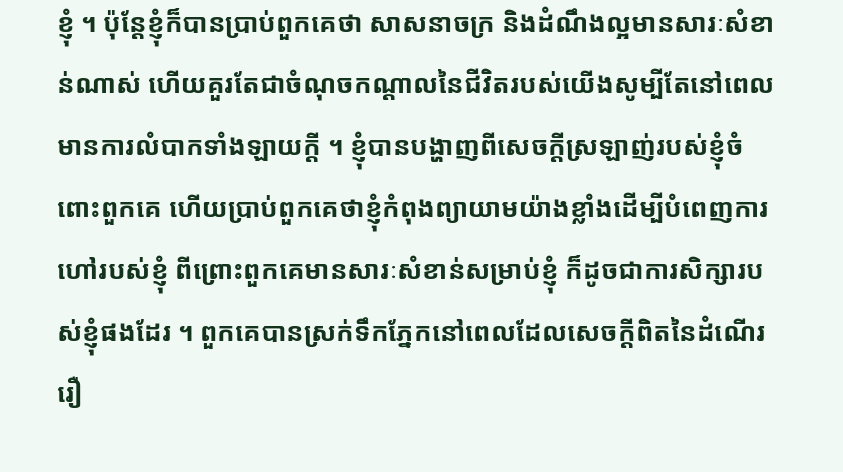ខ្ញុំ ។ ប៉ុន្តែខ្ញុំក៏បានប្រាប់ពួកគេថា សាសនាចក្រ និងដំណឹងល្អមានសារៈសំខាន់ណាស់ ហើយគួរតែជាចំណុចកណ្តាលនៃជីវិតរបស់យើងសូម្បីតែនៅពេលមានការលំបាកទាំងឡាយក្តី ។ ខ្ញុំបានបង្ហាញពីសេចក្តីស្រឡាញ់របស់ខ្ញុំចំពោះពួកគេ ហើយប្រាប់ពួកគេថាខ្ញុំកំពុងព្យាយាមយ៉ាងខ្លាំងដើម្បីបំពេញការហៅរបស់ខ្ញុំ ពីព្រោះពួកគេមានសារៈសំខាន់សម្រាប់ខ្ញុំ ក៏ដូចជាការសិក្សារបស់ខ្ញុំផងដែរ ។ ពួកគេបានស្រក់ទឹកភ្នែកនៅពេលដែលសេចក្តីពិតនៃដំណើររឿ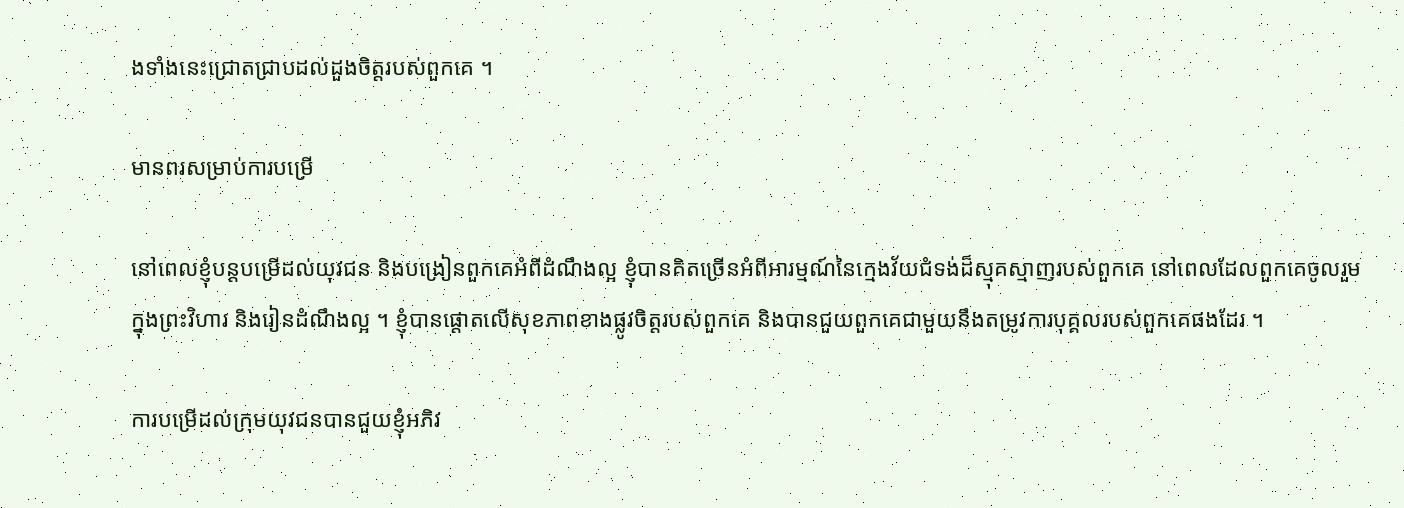ងទាំងនេះជ្រោតជ្រាបដល់ដួងចិត្តរបស់ពួកគេ ។

មានពរសម្រាប់ការបម្រើ

នៅពេលខ្ញុំបន្តបម្រើដល់យុវជន និងបង្រៀនពួកគេអំពីដំណឹងល្អ ខ្ញុំបានគិតច្រើនអំពីអារម្មណ៍នៃក្មេងវ័យជំទង់ដ៏ស្មុគស្មាញរបស់ពួកគេ នៅពេលដែលពួកគេចូលរួមក្នុងព្រះវិហារ និងរៀនដំណឹងល្អ ។ ខ្ញុំបានផ្តោតលើសុខភាពខាងផ្លូវចិត្តរបស់ពួកគេ និងបានជួយពួកគេជាមួយនឹងតម្រូវការបុគ្គលរបស់ពួកគេផងដែរ ។

ការបម្រើដល់ក្រុមយុវជនបានជួយខ្ញុំអភិវ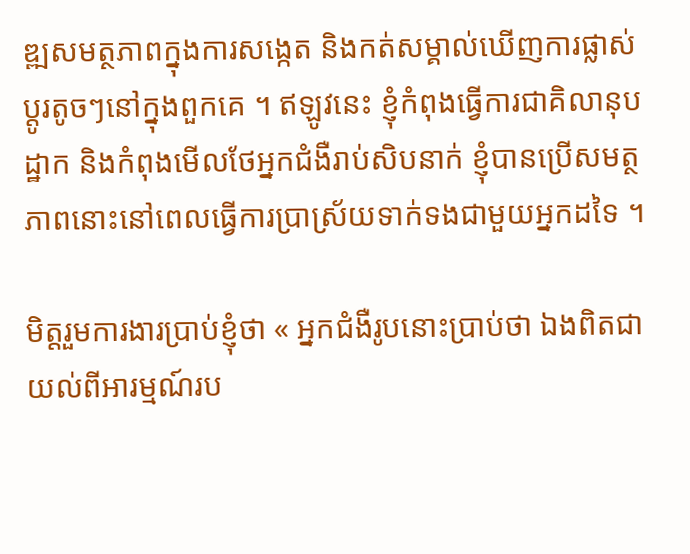ឌ្ឍសមត្ថភាពក្នុងការសង្កេត និងកត់សម្គាល់ឃើញការផ្លាស់ប្តូរតូចៗនៅក្នុងពួកគេ ។ ឥឡូវនេះ ខ្ញុំកំពុងធ្វើការជាគិលានុបដ្ឋាក និងកំពុងមើលថែអ្នកជំងឺរាប់សិបនាក់ ខ្ញុំបានប្រើសមត្ថភាពនោះនៅពេលធ្វើការប្រាស្រ័យទាក់ទងជាមួយអ្នកដទៃ ។

មិត្តរួមការងារប្រាប់ខ្ញុំថា « អ្នកជំងឺរូបនោះប្រាប់ថា ឯងពិតជាយល់ពីអារម្មណ៍រប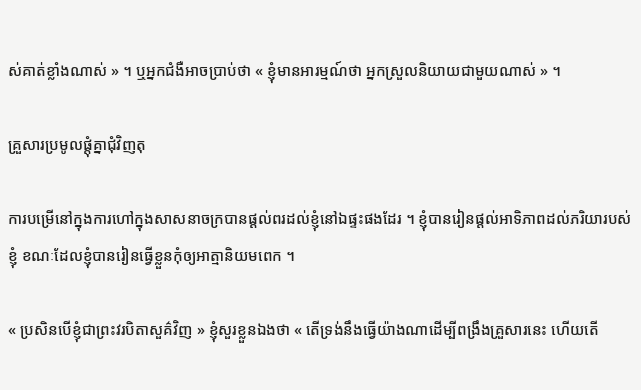ស់គាត់ខ្លាំងណាស់ » ។ ឬអ្នកជំងឺអាចប្រាប់ថា « ខ្ញុំមានអារម្មណ៍ថា អ្នកស្រួលនិយាយជាមួយណាស់ » ។

គ្រួសារប្រមូលផ្តុំគ្នាជុំវិញតុ

ការបម្រើនៅក្នុងការហៅក្នុងសាសនាចក្របានផ្ដល់ពរដល់ខ្ញុំនៅឯផ្ទះផងដែរ ។ ខ្ញុំបានរៀនផ្តល់អាទិភាពដល់ភរិយារបស់ខ្ញុំ ខណៈដែលខ្ញុំបានរៀនធ្វើខ្លួនកុំឲ្យអាត្មានិយមពេក ។

« ប្រសិនបើខ្ញុំជាព្រះវរបិតាសួគ៌វិញ » ខ្ញុំសួរខ្លួនឯងថា « តើទ្រង់នឹងធ្វើយ៉ាងណាដើម្បីពង្រឹងគ្រួសារនេះ ហើយតើ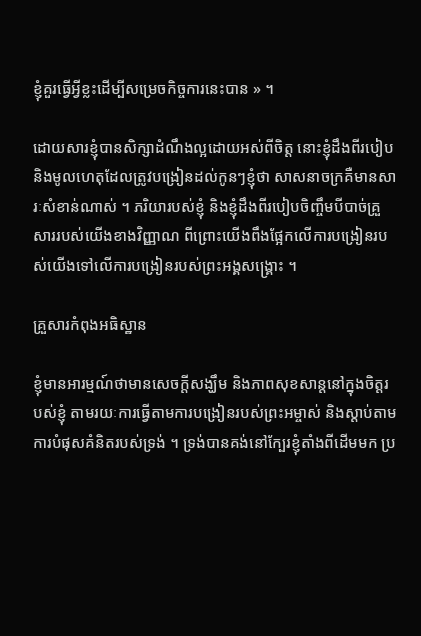ខ្ញុំគួរធ្វើអ្វីខ្លះដើម្បីសម្រេចកិច្ចការនេះបាន » ។

ដោយសារខ្ញុំបានសិក្សាដំណឹងល្អដោយអស់ពីចិត្ត នោះខ្ញុំដឹងពីរបៀប និងមូលហេតុដែលត្រូវបង្រៀនដល់កូនៗខ្ញុំថា សាសនាចក្រគឺមានសារៈសំខាន់ណាស់ ។ ភរិយារបស់ខ្ញុំ និងខ្ញុំដឹងពីរបៀបចិញ្ចឹមបីបាច់គ្រួសាររបស់យើងខាងវិញ្ញាណ ពីព្រោះយើងពឹងផ្អែកលើការបង្រៀនរបស់យើងទៅលើការបង្រៀនរបស់ព្រះអង្គសង្គ្រោះ ។

គ្រួសារកំពុងអធិស្ឋាន

ខ្ញុំមានអារម្មណ៍ថាមានសេចក្តីសង្ឃឹម និងភាពសុខសាន្តនៅក្នុងចិត្តរបស់ខ្ញុំ តាមរយៈការធ្វើតាមការបង្រៀនរបស់ព្រះអម្ចាស់ និងស្តាប់តាមការបំផុសគំនិតរបស់ទ្រង់ ។ ទ្រង់បានគង់នៅក្បែរខ្ញុំតាំងពីដើមមក ប្រ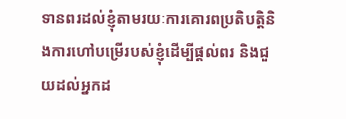ទានពរដល់ខ្ញុំតាមរយៈការគោរពប្រតិបត្តិនិងការហៅបម្រើរបស់ខ្ញុំដើម្បីផ្ដល់ពរ និងជួយដល់អ្នកដ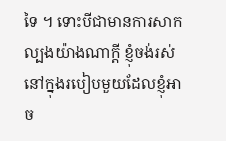ទៃ ។ ទោះបីជាមានការសាកល្បងយ៉ាងណាក្ដី ខ្ញុំចង់រស់នៅក្នុងរបៀបមួយដែលខ្ញុំអាច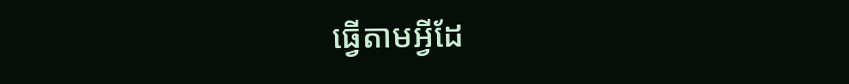ធ្វើតាមអ្វីដែ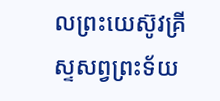លព្រះយេស៊ូវគ្រីស្ទសព្វព្រះទ័យ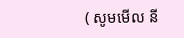( សូមមើល នី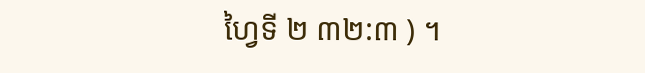ហ្វៃទី ២ ៣២:៣ ) ។